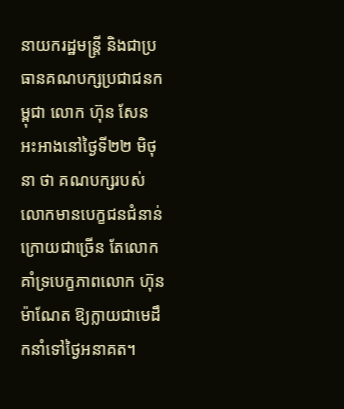នាយករដ្ឋមន្ត្រី និងជាប្រធានគណបក្សប្រជាជនកម្ពុជា លោក ហ៊ុន សែន អះអាងនៅថ្ងៃទី២២ មិថុនា ថា គណបក្សរបស់លោកមានបេក្ខជនជំនាន់ក្រោយជាច្រើន តែលោកគាំទ្របេក្ខភាពលោក ហ៊ុន ម៉ាណែត ឱ្យក្លាយជាមេដឹកនាំទៅថ្ងៃអនាគត។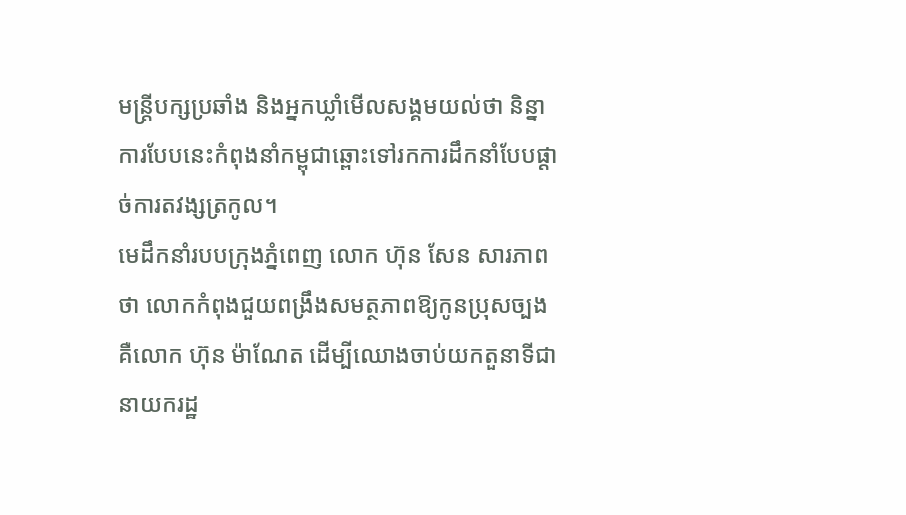មន្ត្រីបក្សប្រឆាំង និងអ្នកឃ្លាំមើលសង្គមយល់ថា និន្នាការបែបនេះកំពុងនាំកម្ពុជាឆ្ពោះទៅរកការដឹកនាំបែបផ្ដាច់ការតវង្សត្រកូល។
មេដឹកនាំរបបក្រុងភ្នំពេញ លោក ហ៊ុន សែន សារភាពថា លោកកំពុងជួយពង្រឹងសមត្ថភាពឱ្យកូនប្រុសច្បង គឺលោក ហ៊ុន ម៉ាណែត ដើម្បីឈោងចាប់យកតួនាទីជានាយករដ្ឋ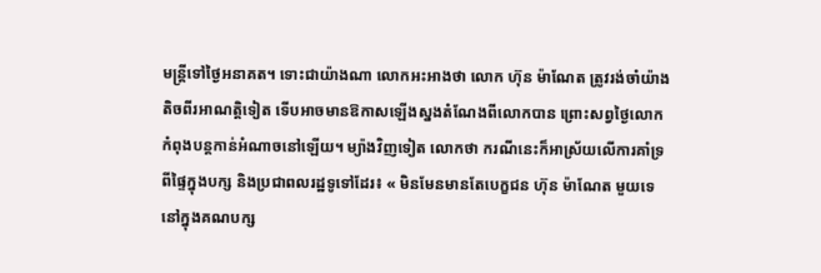មន្ត្រីទៅថ្ងៃអនាគត។ ទោះជាយ៉ាងណា លោកអះអាងថា លោក ហ៊ុន ម៉ាណែត ត្រូវរង់ចាំយ៉ាងតិចពីរអាណត្តិទៀត ទើបអាចមានឱកាសឡើងស្នងតំណែងពីលោកបាន ព្រោះសព្វថ្ងៃលោកកំពុងបន្តកាន់អំណាចនៅឡើយ។ ម្យ៉ាងវិញទៀត លោកថា ករណីនេះក៏អាស្រ័យលើការគាំទ្រពីផ្ទៃក្នុងបក្ស និងប្រជាពលរដ្ឋទូទៅដែរ៖ « មិនមែនមានតែបេក្ខជន ហ៊ុន ម៉ាណែត មួយទេនៅក្នុងគណបក្ស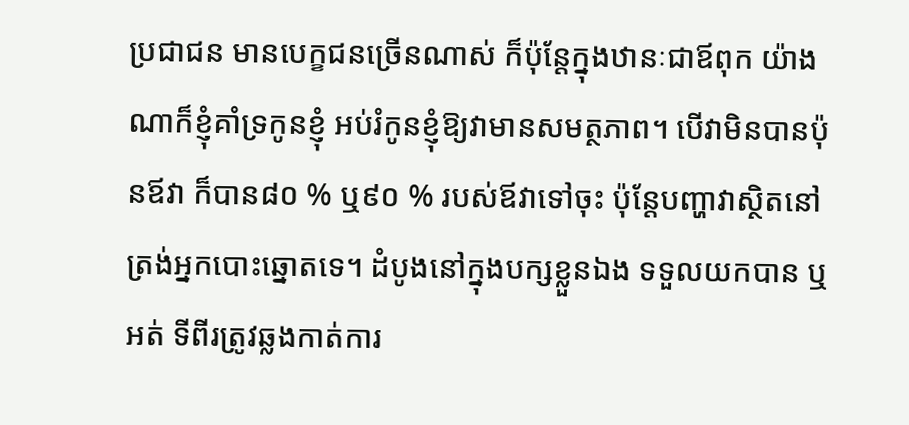ប្រជាជន មានបេក្ខជនច្រើនណាស់ ក៏ប៉ុន្តែក្នុងឋានៈជាឪពុក យ៉ាងណាក៏ខ្ញុំគាំទ្រកូនខ្ញុំ អប់រំកូនខ្ញុំឱ្យវាមានសមត្ថភាព។ បើវាមិនបានប៉ុនឪវា ក៏បាន៨០ % ឬ៩០ % របស់ឪវាទៅចុះ ប៉ុន្តែបញ្ហាវាស្ថិតនៅត្រង់អ្នកបោះឆ្នោតទេ។ ដំបូងនៅក្នុងបក្សខ្លួនឯង ទទួលយកបាន ឬអត់ ទីពីរត្រូវឆ្លងកាត់ការ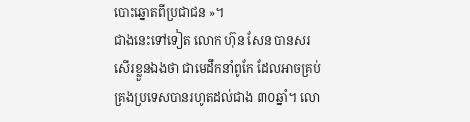បោះឆ្នោតពីប្រជាជន »។
ជាងនេះទៅទៀត លោក ហ៊ុន សែន បានសរសើរខ្លួនឯងថា ជាមេដឹកនាំពូកែ ដែលអាចគ្រប់គ្រងប្រទេសបានរហូតដល់ជាង ៣០ឆ្នាំ។ លោ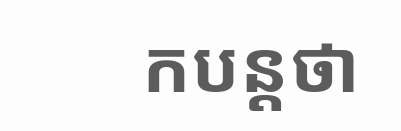កបន្តថា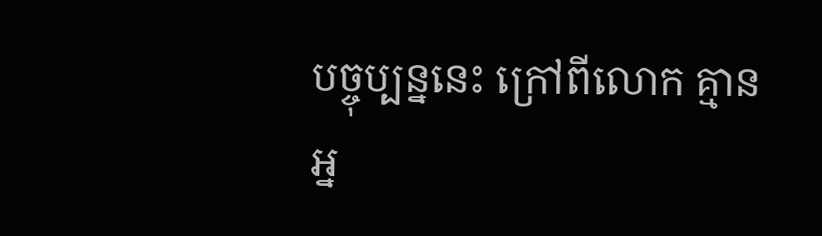បច្ចុប្បន្ននេះ ក្រៅពីលោក គ្មានអ្ន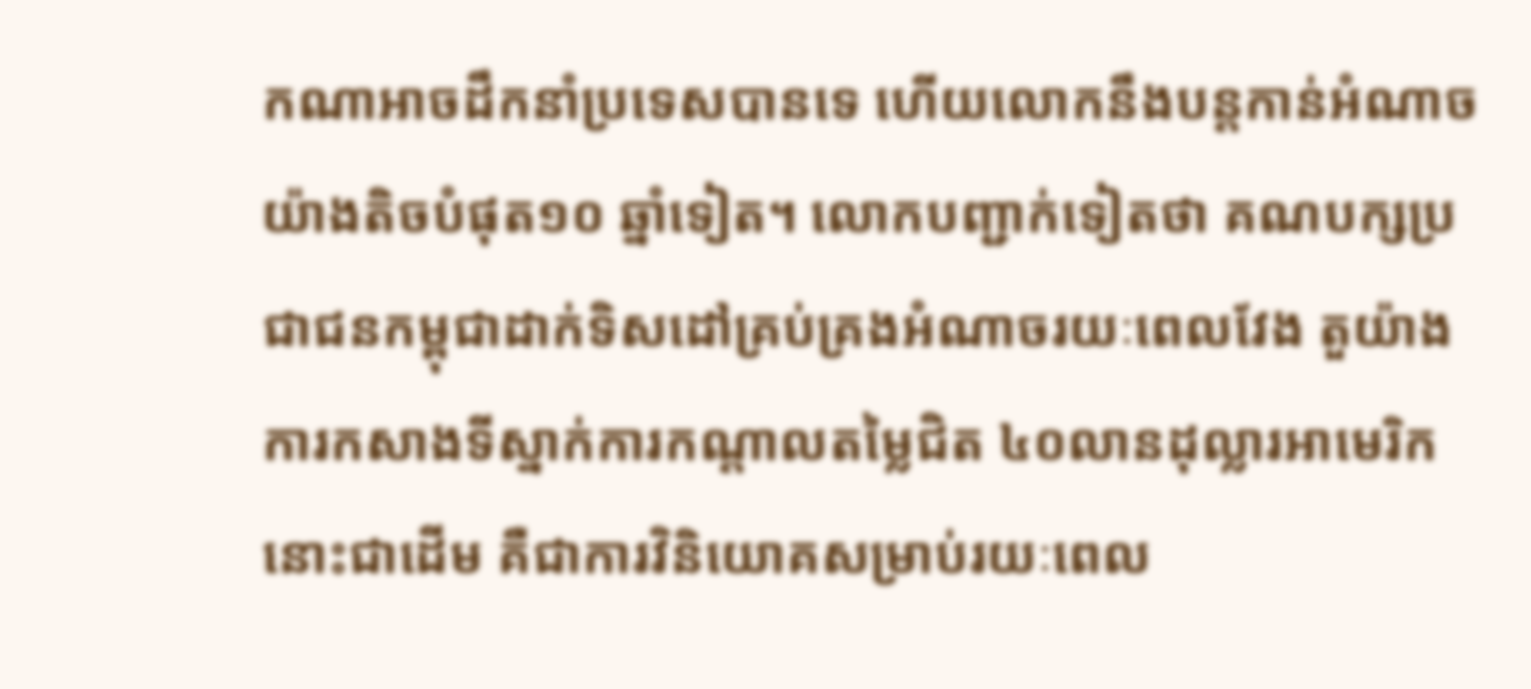កណាអាចដឹកនាំប្រទេសបានទេ ហើយលោកនឹងបន្តកាន់អំណាចយ៉ាងតិចបំផុត១០ ឆ្នាំទៀត។ លោកបញ្ជាក់ទៀតថា គណបក្សប្រជាជនកម្ពុជាដាក់ទិសដៅគ្រប់គ្រងអំណាចរយៈពេលវែង តួយ៉ាងការកសាងទីស្នាក់ការកណ្តាលតម្លៃជិត ៤០លានដុល្លារអាមេរិកនោះជាដើម គឺជាការវិនិយោគសម្រាប់រយៈពេល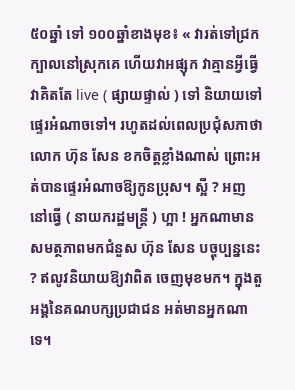៥០ឆ្នាំ ទៅ ១០០ឆ្នាំខាងមុខ៖ « វារត់ទៅជ្រកក្បាលនៅស្រុកគេ ហើយវាអផ្សុក វាគ្មានអ្វីធ្វើ វាគិតតែ live ( ផ្សាយផ្ទាល់ ) ទៅ និយាយទៅ ផ្ទេរអំណាចទៅ។ រហូតដល់ពេលប្រជុំសភាថា លោក ហ៊ុន សែន ខកចិត្តខ្លាំងណាស់ ព្រោះអត់បានផ្ទេរអំណាចឱ្យកូនប្រុស។ ស្អី ? អញនៅធ្វើ ( នាយករដ្ឋមន្ត្រី ) ហ្អា ! អ្នកណាមានសមត្ថភាពមកជំនួស ហ៊ុន សែន បច្ចុប្បន្ននេះ ? ឥលូវនិយាយឱ្យវាពិត ចេញមុខមក។ ក្នុងតួអង្គនៃគណបក្សប្រជាជន អត់មានអ្នកណាទេ។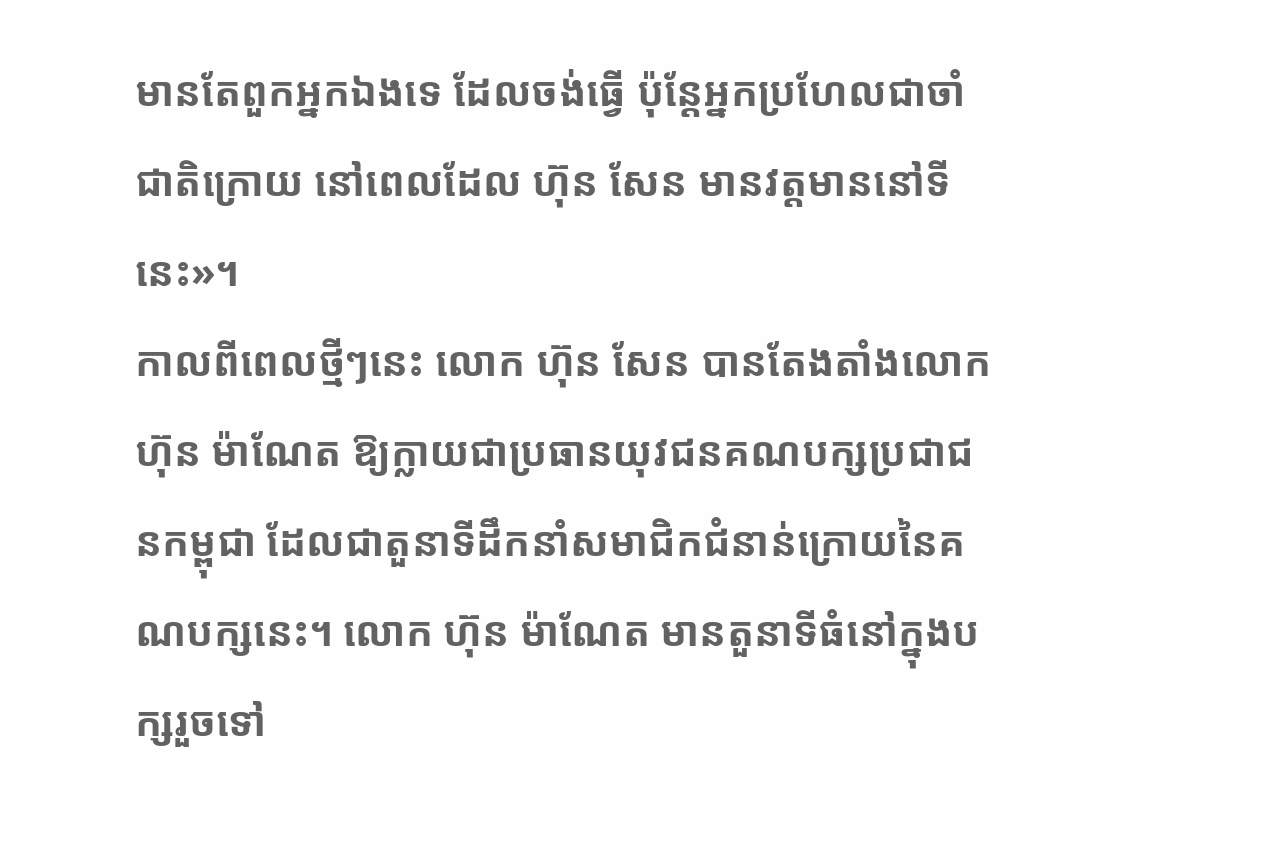មានតែពួកអ្នកឯងទេ ដែលចង់ធ្វើ ប៉ុន្តែអ្នកប្រហែលជាចាំជាតិក្រោយ នៅពេលដែល ហ៊ុន សែន មានវត្តមាននៅទីនេះ»។
កាលពីពេលថ្មីៗនេះ លោក ហ៊ុន សែន បានតែងតាំងលោក ហ៊ុន ម៉ាណែត ឱ្យក្លាយជាប្រធានយុវជនគណបក្សប្រជាជនកម្ពុជា ដែលជាតួនាទីដឹកនាំសមាជិកជំនាន់ក្រោយនៃគណបក្សនេះ។ លោក ហ៊ុន ម៉ាណែត មានតួនាទីធំនៅក្នុងបក្សរួចទៅ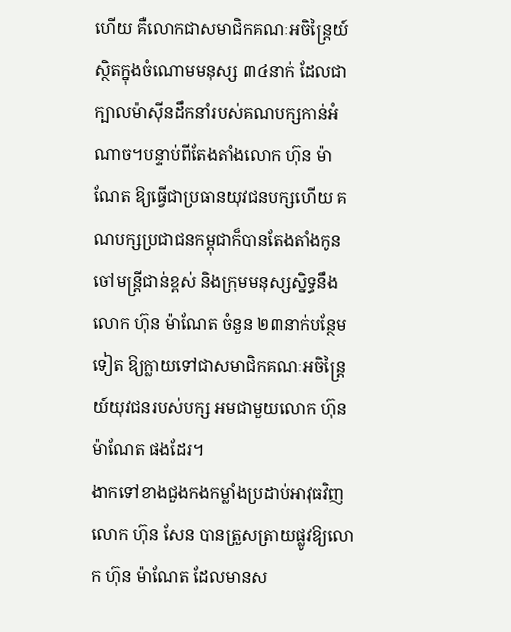ហើយ គឺលោកជាសមាជិកគណៈអចិន្ត្រៃយ៍ ស្ថិតក្នុងចំណោមមនុស្ស ៣៤នាក់ ដែលជាក្បាលម៉ាស៊ីនដឹកនាំរបស់គណបក្សកាន់អំណាច។បន្ទាប់ពីតែងតាំងលោក ហ៊ុន ម៉ាណែត ឱ្យធ្វើជាប្រធានយុវជនបក្សហើយ គណបក្សប្រជាជនកម្ពុជាក៏បានតែងតាំងកូនចៅមន្ត្រីជាន់ខ្ពស់ និងក្រុមមនុស្សស្និទ្ធនឹងលោក ហ៊ុន ម៉ាណែត ចំនួន ២៣នាក់បន្ថែមទៀត ឱ្យក្លាយទៅជាសមាជិកគណៈអចិន្ត្រៃយ៍យុវជនរបស់បក្ស អមជាមួយលោក ហ៊ុន ម៉ាណែត ផងដែរ។
ងាកទៅខាងជួងកងកម្លាំងប្រដាប់អាវុធវិញ លោក ហ៊ុន សែន បានត្រួសត្រាយផ្លូវឱ្យលោក ហ៊ុន ម៉ាណែត ដែលមានស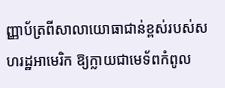ញ្ញាប័ត្រពីសាលាយោធាជាន់ខ្ពស់របស់សហរដ្ឋអាមេរិក ឱ្យក្លាយជាមេទ័ពកំពូល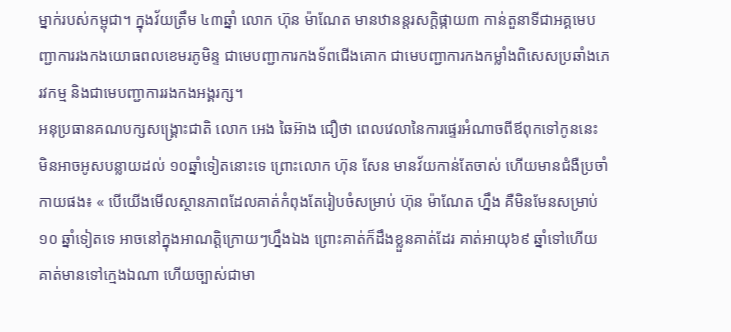ម្នាក់របស់កម្ពុជា។ ក្នុងវ័យត្រឹម ៤៣ឆ្នាំ លោក ហ៊ុន ម៉ាណែត មានឋានន្តរសក្ដិផ្កាយ៣ កាន់តួនាទីជាអគ្គមេបញ្ជាការរងកងយោធពលខេមរភូមិន្ទ ជាមេបញ្ជាការកងទ័ពជើងគោក ជាមេបញ្ជាការកងកម្លាំងពិសេសប្រឆាំងភេរវកម្ម និងជាមេបញ្ជាការរងកងអង្គរក្ស។
អនុប្រធានគណបក្សសង្គ្រោះជាតិ លោក អេង ឆៃអ៊ាង ជឿថា ពេលវេលានៃការផ្ទេរអំណាចពីឪពុកទៅកូននេះ មិនអាចអូសបន្លាយដល់ ១០ឆ្នាំទៀតនោះទេ ព្រោះលោក ហ៊ុន សែន មានវ័យកាន់តែចាស់ ហើយមានជំងឺប្រចាំកាយផង៖ « បើយើងមើលស្ថានភាពដែលគាត់កំពុងតែរៀបចំសម្រាប់ ហ៊ុន ម៉ាណែត ហ្នឹង គឺមិនមែនសម្រាប់១០ ឆ្នាំទៀតទេ អាចនៅក្នុងអាណត្តិក្រោយៗហ្នឹងឯង ព្រោះគាត់ក៏ដឹងខ្លួនគាត់ដែរ គាត់អាយុ៦៩ ឆ្នាំទៅហើយ គាត់មានទៅក្មេងឯណា ហើយច្បាស់ជាមា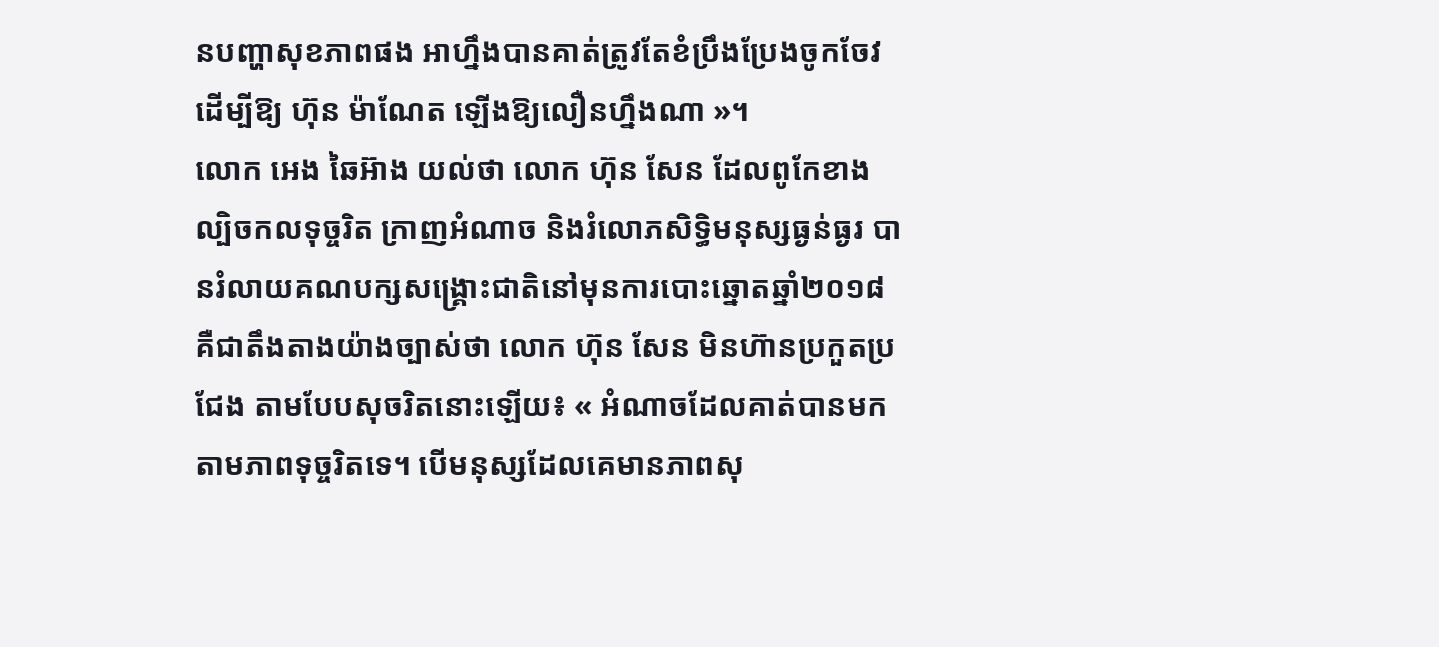នបញ្ហាសុខភាពផង អាហ្នឹងបានគាត់ត្រូវតែខំប្រឹងប្រែងចូកចែវ ដើម្បីឱ្យ ហ៊ុន ម៉ាណែត ឡើងឱ្យលឿនហ្នឹងណា »។
លោក អេង ឆៃអ៊ាង យល់ថា លោក ហ៊ុន សែន ដែលពូកែខាងល្បិចកលទុច្ចរិត ក្រាញអំណាច និងរំលោភសិទ្ធិមនុស្សធ្ងន់ធ្ងរ បានរំលាយគណបក្សសង្គ្រោះជាតិនៅមុនការបោះឆ្នោតឆ្នាំ២០១៨ គឺជាតឹងតាងយ៉ាងច្បាស់ថា លោក ហ៊ុន សែន មិនហ៊ានប្រកួតប្រជែង តាមបែបសុចរិតនោះឡើយ៖ « អំណាចដែលគាត់បានមក តាមភាពទុច្ចរិតទេ។ បើមនុស្សដែលគេមានភាពសុ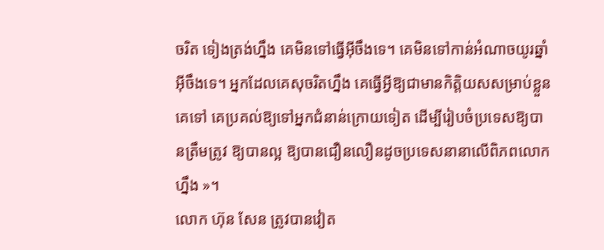ចរិត ទៀងត្រង់ហ្នឹង គេមិនទៅធ្វើអ៊ីចឹងទេ។ គេមិនទៅកាន់អំណាចយូរឆ្នាំអ៊ីចឹងទេ។ អ្នកដែលគេសុចរិតហ្នឹង គេធ្វើអ្វីឱ្យជាមានកិត្តិយសសម្រាប់ខ្លួនគេទៅ គេប្រគល់ឱ្យទៅអ្នកជំនាន់ក្រោយទៀត ដើម្បីរៀបចំប្រទេសឱ្យបានត្រឹមត្រូវ ឱ្យបានល្អ ឱ្យបានជឿនលឿនដូចប្រទេសនានាលើពិភពលោកហ្នឹង »។
លោក ហ៊ុន សែន ត្រូវបានវៀត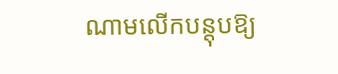ណាមលើកបន្តុបឱ្យ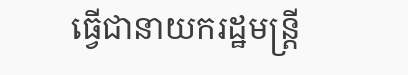ធ្វើជានាយករដ្ឋមន្ត្រី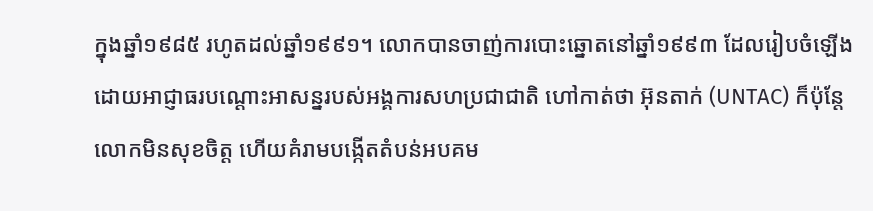ក្នុងឆ្នាំ១៩៨៥ រហូតដល់ឆ្នាំ១៩៩១។ លោកបានចាញ់ការបោះឆ្នោតនៅឆ្នាំ១៩៩៣ ដែលរៀបចំឡើងដោយអាជ្ញាធរបណ្ដោះអាសន្នរបស់អង្គការសហប្រជាជាតិ ហៅកាត់ថា អ៊ុនតាក់ (UNTAC) ក៏ប៉ុន្តែលោកមិនសុខចិត្ត ហើយគំរាមបង្កើតតំបន់អបគម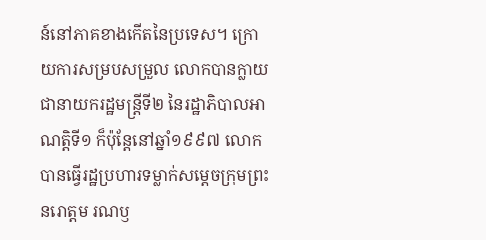ន៍នៅភាគខាងកើតនៃប្រទេស។ ក្រោយការសម្របសម្រួល លោកបានក្លាយជានាយករដ្ឋមន្ត្រីទី២ នៃរដ្ឋាភិបាលអាណត្តិទី១ ក៏ប៉ុន្តែនៅឆ្នាំ១៩៩៧ លោកបានធ្វើរដ្ឋប្រហារទម្លាក់សម្តេចក្រុមព្រះ នរោត្តម រណឫ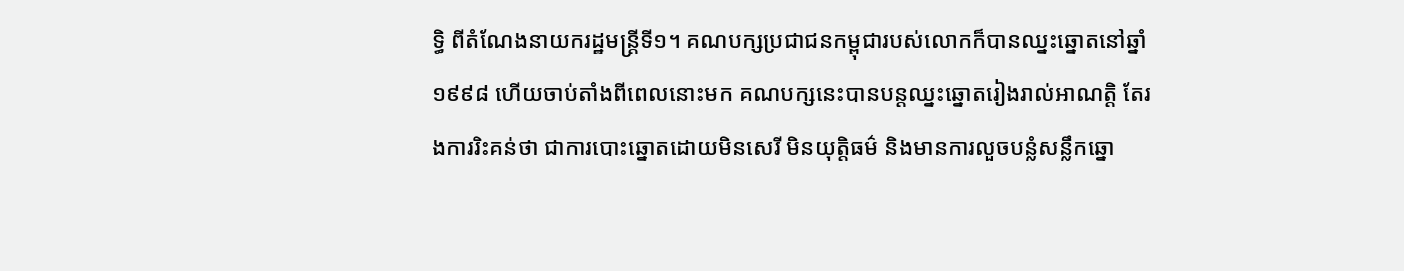ទ្ធិ ពីតំណែងនាយករដ្ឋមន្ត្រីទី១។ គណបក្សប្រជាជនកម្ពុជារបស់លោកក៏បានឈ្នះឆ្នោតនៅឆ្នាំ១៩៩៨ ហើយចាប់តាំងពីពេលនោះមក គណបក្សនេះបានបន្តឈ្នះឆ្នោតរៀងរាល់អាណត្តិ តែរងការរិះគន់ថា ជាការបោះឆ្នោតដោយមិនសេរី មិនយុត្តិធម៌ និងមានការលួចបន្លំសន្លឹកឆ្នោ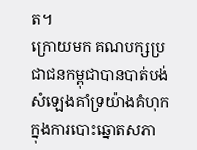ត។
ក្រោយមក គណបក្សប្រជាជនកម្ពុជាបានបាត់បង់សំឡេងគាំទ្រយ៉ាងគំហុកក្នុងការបោះឆ្នោតសភា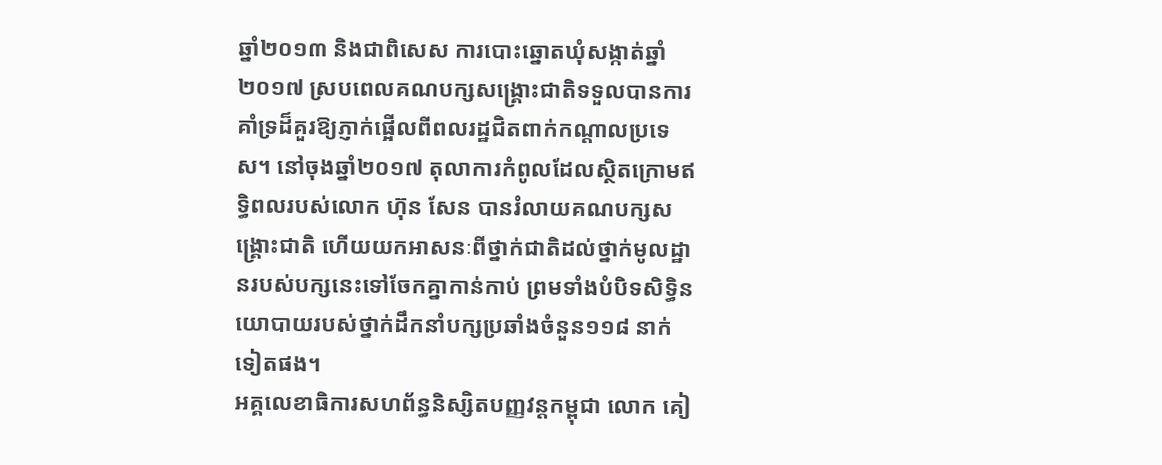ឆ្នាំ២០១៣ និងជាពិសេស ការបោះឆ្នោតឃុំសង្កាត់ឆ្នាំ២០១៧ ស្របពេលគណបក្សសង្គ្រោះជាតិទទួលបានការគាំទ្រដ៏គួរឱ្យភ្ញាក់ផ្អើលពីពលរដ្ឋជិតពាក់កណ្តាលប្រទេស។ នៅចុងឆ្នាំ២០១៧ តុលាការកំពូលដែលស្ថិតក្រោមឥទ្ធិពលរបស់លោក ហ៊ុន សែន បានរំលាយគណបក្សសង្គ្រោះជាតិ ហើយយកអាសនៈពីថ្នាក់ជាតិដល់ថ្នាក់មូលដ្ឋានរបស់បក្សនេះទៅចែកគ្នាកាន់កាប់ ព្រមទាំងបំបិទសិទ្ធិនយោបាយរបស់ថ្នាក់ដឹកនាំបក្សប្រឆាំងចំនួន១១៨ នាក់ទៀតផង។
អគ្គលេខាធិការសហព័ន្ធនិស្សិតបញ្ញវន្តកម្ពុជា លោក គៀ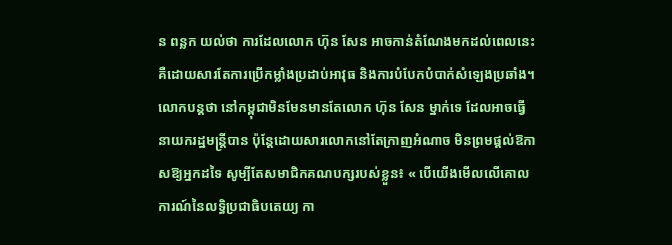ន ពន្លក យល់ថា ការដែលលោក ហ៊ុន សែន អាចកាន់តំណែងមកដល់ពេលនេះ គឺដោយសារតែការប្រើកម្លាំងប្រដាប់អាវុធ និងការបំបែកបំបាក់សំឡេងប្រឆាំង។ លោកបន្តថា នៅកម្ពុជាមិនមែនមានតែលោក ហ៊ុន សែន ម្នាក់ទេ ដែលអាចធ្វើនាយករដ្ឋមន្ត្រីបាន ប៉ុន្តែដោយសារលោកនៅតែក្រាញអំណាច មិនព្រមផ្តល់ឱកាសឱ្យអ្នកដទៃ សូម្បីតែសមាជិកគណបក្សរបស់ខ្លួន៖ « បើយើងមើលលើគោលការណ៍នៃលទ្ធិប្រជាធិបតេយ្យ កា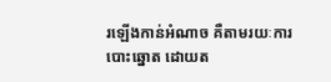រឡើងកាន់អំណាច គឺតាមរយៈការបោះឆ្នោត ដោយត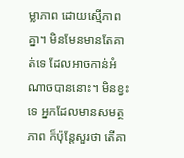ម្លាភាព ដោយស្មើភាពគ្នា។ មិនមែនមានតែគាត់ទេ ដែលអាចកាន់អំណាចបាននោះ។ មិនខ្វះទេ អ្នកដែលមានសមត្ថភាព ក៏ប៉ុន្តែសួរថា តើគា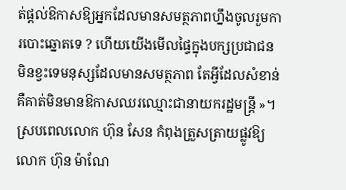ត់ផ្តល់ឱកាសឱ្យអ្នកដែលមានសមត្ថភាពហ្នឹងចូលរួមការបោះឆ្នោតទេ ? ហើយយើងមើលផ្ទៃក្នុងបក្សប្រជាជន មិនខ្វះទេមនុស្សដែលមានសមត្ថភាព តែអ្វីដែលសំខាន់ គឺគាត់មិនមានឱកាសឈរឈ្មោះជានាយករដ្ឋមន្ត្រី »។
ស្របពេលលោក ហ៊ុន សែន កំពុងត្រួសត្រាយផ្លូវឱ្យលោក ហ៊ុន ម៉ាណែ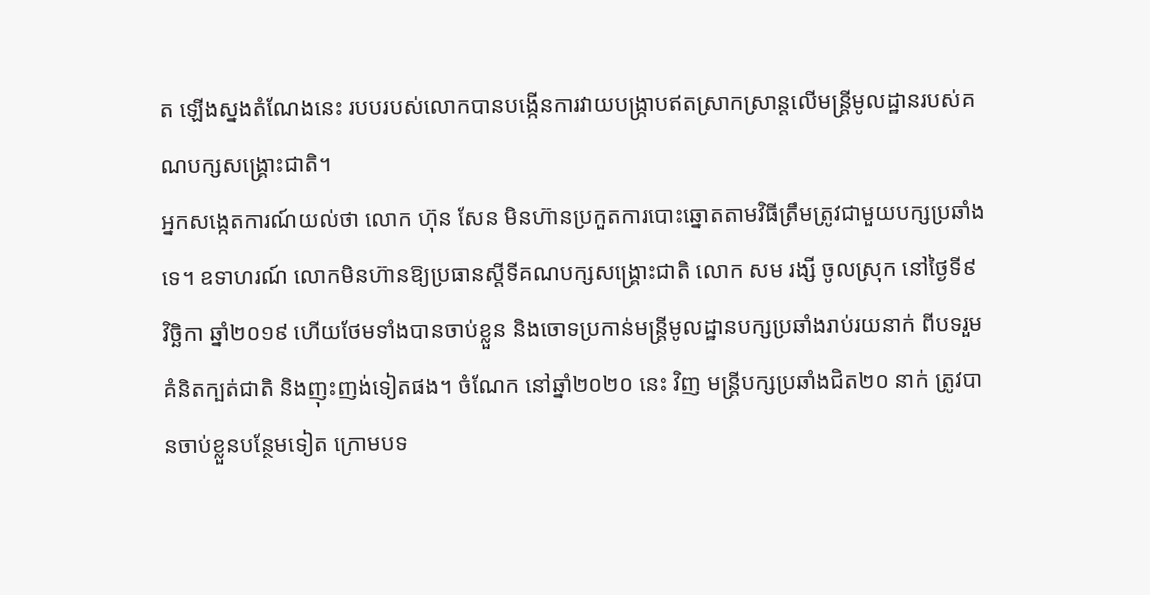ត ឡើងស្នងតំណែងនេះ របបរបស់លោកបានបង្កើនការវាយបង្ក្រាបឥតស្រាកស្រាន្តលើមន្ត្រីមូលដ្ឋានរបស់គណបក្សសង្គ្រោះជាតិ។
អ្នកសង្កេតការណ៍យល់ថា លោក ហ៊ុន សែន មិនហ៊ានប្រកួតការបោះឆ្នោតតាមវិធីត្រឹមត្រូវជាមួយបក្សប្រឆាំងទេ។ ឧទាហរណ៍ លោកមិនហ៊ានឱ្យប្រធានស្តីទីគណបក្សសង្គ្រោះជាតិ លោក សម រង្សី ចូលស្រុក នៅថ្ងៃទី៩ វិច្ឆិកា ឆ្នាំ២០១៩ ហើយថែមទាំងបានចាប់ខ្លួន និងចោទប្រកាន់មន្ត្រីមូលដ្ឋានបក្សប្រឆាំងរាប់រយនាក់ ពីបទរួមគំនិតក្បត់ជាតិ និងញុះញង់ទៀតផង។ ចំណែក នៅឆ្នាំ២០២០ នេះ វិញ មន្ត្រីបក្សប្រឆាំងជិត២០ នាក់ ត្រូវបានចាប់ខ្លួនបន្ថែមទៀត ក្រោមបទ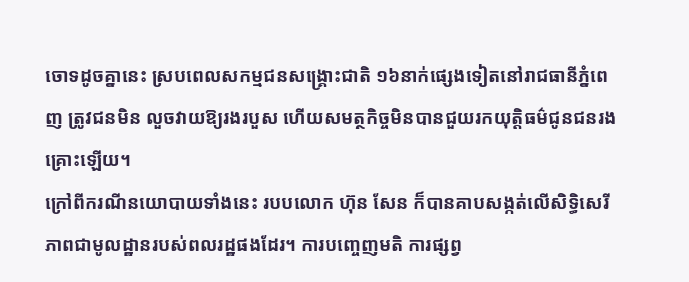ចោទដូចគ្នានេះ ស្របពេលសកម្មជនសង្គ្រោះជាតិ ១៦នាក់ផ្សេងទៀតនៅរាជធានីភ្នំពេញ ត្រូវជនមិន លួចវាយឱ្យរងរបួស ហើយសមត្ថកិច្ចមិនបានជួយរកយុត្តិធម៌ជូនជនរងគ្រោះឡើយ។
ក្រៅពីករណីនយោបាយទាំងនេះ របបលោក ហ៊ុន សែន ក៏បានគាបសង្កត់លើសិទ្ធិសេរីភាពជាមូលដ្ឋានរបស់ពលរដ្ឋផងដែរ។ ការបញ្ចេញមតិ ការផ្សព្វ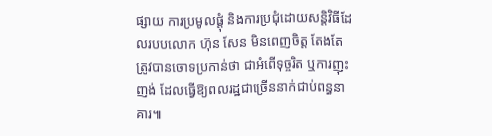ផ្សាយ ការប្រមូលផ្តុំ និងការប្រជុំដោយសន្តិវិធីដែលរបបលោក ហ៊ុន សែន មិនពេញចិត្ត តែងតែត្រូវបានចោទប្រកាន់ថា ជាអំពើទុច្ចរិត ឬការញុះញង់ ដែលធ្វើឱ្យពលរដ្ឋជាច្រើននាក់ជាប់ពន្ធនាគារ៕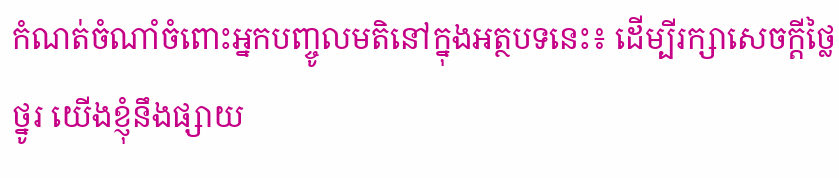កំណត់ចំណាំចំពោះអ្នកបញ្ចូលមតិនៅក្នុងអត្ថបទនេះ៖ ដើម្បីរក្សាសេចក្ដីថ្លៃថ្នូរ យើងខ្ញុំនឹងផ្សាយ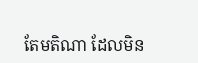តែមតិណា ដែលមិន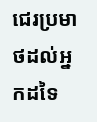ជេរប្រមាថដល់អ្នកដទៃ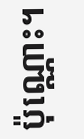ប៉ុណ្ណោះ។